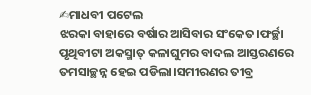✍ମାଧବୀ ପଟେଲ
ଝରକା ବାହାରେ ବର୍ଷାର ଆସିବାର ସଂକେତ।ଫର୍ଚ୍ଛା ପୃଥିବୀଟା ଅକସ୍ମାତ୍ କଳାଘୁମର ବାଦଲ ଆସ୍ତରଣରେ
ତମସାଚ୍ଛନ୍ନ ହେଇ ପଡିଲା।ସମୀରଣର ତୀବ୍ର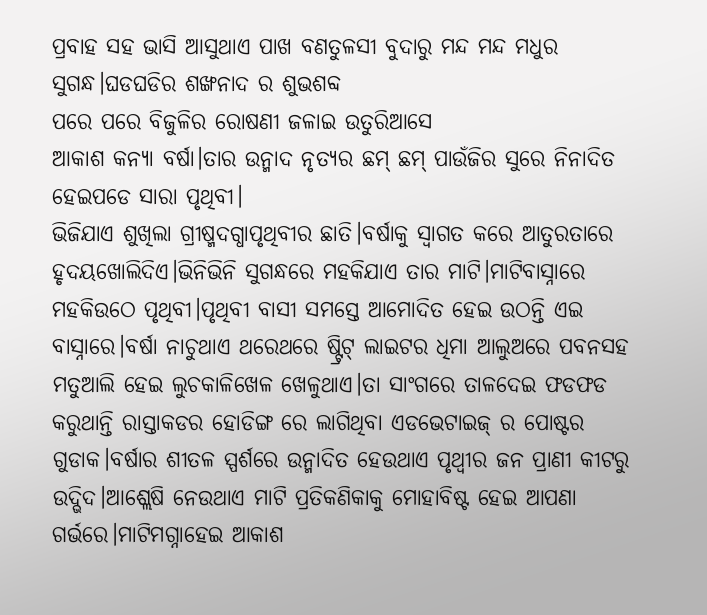ପ୍ରବାହ ସହ ଭାସି ଆସୁଥାଏ ପାଖ ବଣତୁଳସୀ ବୁଦାରୁ ମନ୍ଦ ମନ୍ଦ ମଧୁର ସୁଗନ୍ଧ।ଘଡଘଡିର ଶଙ୍ଖନାଦ ର ଶୁଭଶବ୍ଦ
ପରେ ପରେ ବିଜୁଳିର ରୋଷଣୀ ଜଳାଇ ଉତୁରିଆସେ
ଆକାଶ କନ୍ୟା ବର୍ଷା।ତାର ଉନ୍ମାଦ ନୃତ୍ୟର ଛମ୍ ଛମ୍ ପାଉଁଜିର ସୁରେ ନିନାଦିତ ହେଇପଡେ ସାରା ପୃଥିବୀ।
ଭିଜିଯାଏ ଶୁଖିଲା ଗ୍ରୀଷ୍ମଦଗ୍ଧାପୃଥିବୀର ଛାତି।ବର୍ଷାକୁ ସ୍ବାଗତ କରେ ଆତୁରତାରେ ହୃଦୟଖୋଲିଦିଏ।ଭିନିଭିନି ସୁଗନ୍ଧରେ ମହକିଯାଏ ତାର ମାଟି।ମାଟିବାସ୍ନାରେ ମହକିଉଠେ ପୃଥିବୀ।ପୃଥିବୀ ବାସୀ ସମସ୍ତେ ଆମୋଦିତ ହେଇ ଉଠନ୍ତି ଏଇ ବାସ୍ନାରେ।ବର୍ଷା ନାଚୁଥାଏ ଥରେଥରେ ଷ୍ଟ୍ରିଟ୍ ଲାଇଟର ଧିମା ଆଲୁଅରେ ପବନସହ ମତୁଆଲି ହେଇ ଲୁଚକାଳିଖେଳ ଖେଳୁଥାଏ।ତା ସାଂଗରେ ତାଳଦେଇ ଫଡଫଡ କରୁଥାନ୍ତି ରାସ୍ତାକଡର ହୋଡିଙ୍ଗ ରେ ଲାଗିଥିବା ଏଡଭେଟାଇଜ୍ ର ପୋଷ୍ଟର ଗୁଡାକ।ବର୍ଷାର ଶୀତଳ ସ୍ପର୍ଶରେ ଉନ୍ମାଦିତ ହେଉଥାଏ ପୃଥ୍ବୀର ଜନ ପ୍ରାଣୀ କୀଟରୁ ଉଦ୍ଭିଦ।ଆଶ୍ଲେଷି ନେଉଥାଏ ମାଟି ପ୍ରତିକଣିକାକୁ ମୋହାବିଷ୍ଟ ହେଇ ଆପଣା ଗର୍ଭରେ।ମାଟିମଗ୍ନାହେଇ ଆକାଶ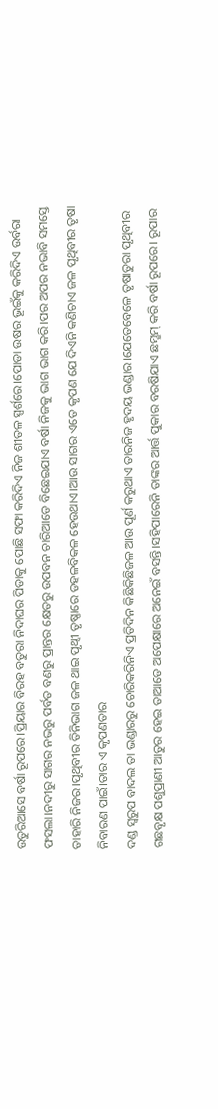ଉତୁରିଆସେ ବର୍ଷା ରୂପରେ।ପ୍ରିୟାର ବିରହ ବତୁରା ନିଦାଘର ପିଡାକୁ ପୋଛି ସଫା କରିଦିଏ ନିଜ ଶୀତଳ ସ୍ପର୍ଶରେ।ପୋଡା ଉଷର ଭୂଇଁକୁ କରିଦିଏ ଉର୍ବରା ଫସଲା।ନଦୀରୁ ସାଗର ନଭରୁ ପର୍ବତ ବଣରୁ ପ୍ରାନ୍ତର କ୍ଷେତରୁ ଉପବନ ଚାରିଆଡେ ବିଛେଇଯାଏ ବର୍ଷା ନିଜକୁ ଭାଗ ଭାଗ କରି।ପର ଅପର ନଭାବି ସମସ୍ତେ ତାହାରି ନିଜର।ପୃଥିବୀର ତିନିଭାଗ ଜଳ ଥାଇ ପୃଥ୍ବୀ ତୃଷ୍ଣାରେ ଡହଳବିକଳ ହେଉଥାଏ।ଆଉ ସାଗର ଏତେ କୃପଣ ଯେ ଦିଏନି କଣିଚାଏ ଜଳ ପୃଥିବୀର ତୃଷା ନିବାରଣ ପାଇଁ।ତାର ଏ କୃପଣତାର
ଦଣ୍ଡ ସ୍ବରୁପ ବାଦଲ ତା ଭଣ୍ଡାରରୁ ଚୋରିକରିନିଏ ପ୍ରତିଦିନ କିଛିକିଛିଜଳ ଆଉ ପୂର୍ଣ କରୁଥାଏ ତାରନିଜ ହୃଦୟ ଭଣ୍ଡାର।ଯେତେବେଳେ ତୃଷାତୁରା ପୃଥିବୀର ଗଛବୃକ୍ଷ ପଶୁପ୍ରାଣୀ ଆତୁର ହେଇ ତାଆଡେ ଅପେକ୍ଷାରେ ଅନେଇଁ ବସନ୍ତି।ସହିପାରେନି ତାଙ୍କର ଆର୍ତ୍ତ ପୁକାର ବରଷିଯାଏ ଛମ୍ଛମ୍ କରି ବର୍ଷା ରୂପରେ। ରୂପାର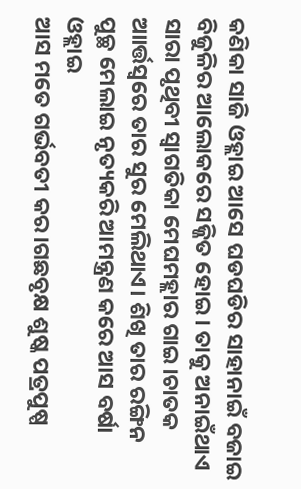କଣିକା ସାଜି ଓହ୍ଲାଇ ଆସେ ଘଡଘଡିର ସାହାନାଇଁ ବଜାଇ ବିଜୁଳିର ଆଲୋକରେ ସଜ୍ଜିତ ହୋଇ। ତାକୁ ଅନାଇଁଥାଏ ସାରା ପୃଥିବୀ ସ୍ବାଗତିକା ମେଘମହ୍ଲାର ଗାଇ।ଚାତକ ଆାର୍ତ୍ତସ୍ବରେ ତାର ସୁର ମେଲିଥାଏ। ଶିଖି ତାର ରଙ୍ଗିନ ପୁଚ୍ଛ ମେଲାଇ ନୃତ୍ୟକରି ଆମନ୍ତ୍ରଣ କରେ ଆସ ବର୍ଷା ଓହ୍ଲାଇ
ଆସ ମତେ ଗର୍ଭବତୀ କର।ଗଛବୃକ୍ଷ ଶୁଷ୍କ ପତ୍ରପୁଷ୍ପ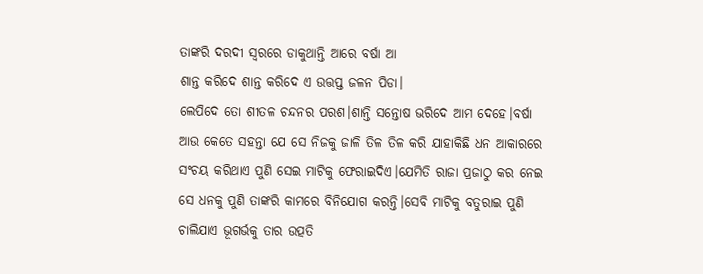ତାଙ୍କରି ଦରଦୀ ସ୍ବରରେ ଡାକୁଥାନ୍ତି ଆରେ ବର୍ଷା ଆ
ଶାନ୍ତ କରିଦେ ଶାନ୍ତ କରିଦେ ଏ ଉତ୍ତପ୍ତ ଜଳନ ପିଡା।
ଲେପିଦେ ତୋ ଶୀତଳ ଚନ୍ଦନର ପରଶ।ଶାନ୍ତି ସନ୍ତୋଷ ଭରିଦେ ଆମ ଦେହେ।ବର୍ଷା ଆଉ କେତେ ସହନ୍ତା ଯେ ସେ ନିଜକୁ ଜାଳି ତିଳ ତିଳ କରି ଯାହାକିଛି ଧନ ଆକାରରେ ସଂଚୟ କରିଥାଏ ପୁଣି ସେଇ ମାଟିକୁ ଫେରାଇଦିଏ।ଯେମିତି ରାଜା ପ୍ରଜାଠୁ କର ନେଇ ସେ ଧନକୁ ପୁଣି ତାଙ୍କରି କାମରେ ବିନିଯୋଗ କରନ୍ତି।ସେବି ମାଟିକୁ ବତୁରାଇ ପୁଣି ଚାଲିଯାଏ ଭୂଗର୍ଭକୁ ତାର ଉତ୍ପତି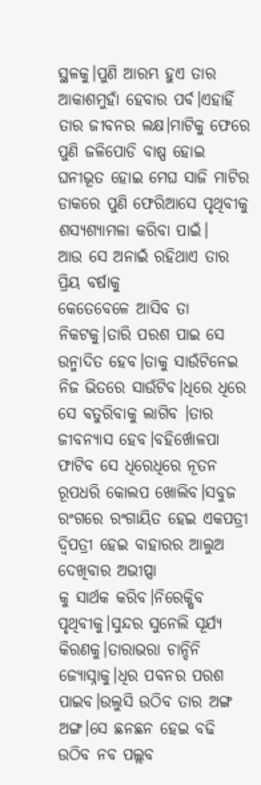ସ୍ଥଳକୁ।ପୁଣି ଆରମ୍ଭ ହୁଏ ତାର ଆକାଶମୁହାଁ ହେବାର ପର୍ବ।ଏହାହିଁ ତାର ଜୀବନର ଲକ୍ଷ।ମାଟିକୁ ଫେରେ ପୁଣି ଜଳିପୋଡି ବାଷ୍ପ ହୋଇ ଘନୀଭୂତ ହୋଇ ମେଘ ସାଜି ମାଟିର ଡାକରେ ପୁଣି ଫେରିଆସେ ପୃଥିବୀକୁ ଶସ୍ୟଶ୍ୟାମଳା କରିବା ପାଇଁ।
ଆଉ ସେ ଅନାଇଁ ରହିଥାଏ ତାର ପ୍ରିୟ ବର୍ଷାକୁ
କେତେବେଳେ ଆସିବ ତା ନିକଟକୁ।ତାରି ପରଶ ପାଇ ସେ ଉନ୍ମାଦିତ ହେବ।ତାକୁ ସାଉଁଟିନେଇ ନିଜ ଭିତରେ ସାଉଁଟିବ।ଧିରେ ଧିରେ ସେ ବତୁରିବାକୁ ଲାଗିବ ।ତାର ଜୀବନ୍ୟାସ ହେବ।ବହିର୍ଖୋଳପା ଫାଟିବ ସେ ଧିରେଧିରେ ନୂତନ ରୂପଧରି କୋଲପ ଖୋଲିବ।ସବୁଜ ରଂଗରେ ରଂଗାୟିତ ହେଇ ଏକପତ୍ରୀ ଦ୍ବିପତ୍ରୀ ହେଇ ବାହାରର ଆଲୁଅ ଦେଖିବାର ଅଭୀପ୍ସା
କୁ ସାର୍ଥକ କରିବ।ନିରେକ୍ଷିବ ପୃଥିବୀକୁ।ସୁନ୍ଦର ସୁନେଲି ସୂର୍ଯ୍ୟ କିରଣକୁ।ତାରାଭରା ଚାନ୍ଦିନି ଜ୍ୟୋସ୍ନାକୁ।ଧିର ପବନର ପରଶ ପାଇବ।ଉଲୁସି ଉଠିବ ତାର ଅଙ୍ଗ ଅଙ୍ଗ।ସେ ଛନଛନ ହେଇ ବଢି ଉଠିବ ନବ ପଲ୍ଲବ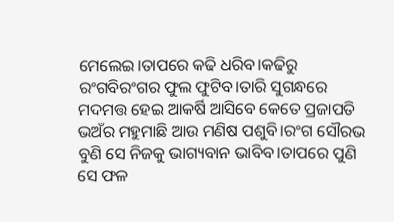ମେଲେଇ।ତାପରେ କଢି ଧରିବ।କଢିରୁ ରଂଗବିରଂଗର ଫୁଲ ଫୁଟିବ।ତାରି ସୁଗନ୍ଧରେ ମଦମତ୍ତ ହେଇ ଆକର୍ଷି ଆସିବେ କେତେ ପ୍ରଜାପତି ଭଅଁର ମହୁମାଛି ଆଉ ମଣିଷ ପଶୁବି।ରଂଗ ସୌରଭ ବୁଣି ସେ ନିଜକୁ ଭାଗ୍ୟବାନ ଭାବିବ।ତାପରେ ପୁଣି ସେ ଫଳ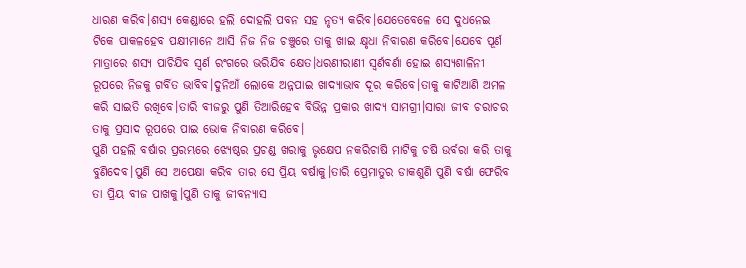ଧାରଣ କରିବ।ଶସ୍ୟ କେଣ୍ଡାରେ ହଲି ଦୋହଲି ପବନ ସହ ନୃତ୍ୟ କରିବ।ଯେତେବେଳେ ସେ ଦୁଧନେଇ ଟିକେ ପାକଳହେବ ପକ୍ଷୀମାନେ ଆସି ନିଜ ନିଜ ଚଞ୍ଚୁରେ ତାକୁ ଖାଇ କ୍ଷୃଧା ନିବାରଣ କରିବେ।ଯେବେ ପୂର୍ଣ ମାତ୍ରାରେ ଶସ୍ୟ ପାଚିଯିବ ସ୍ବର୍ଣ ରଂଗରେ ଭରିଯିବ କ୍ଷେତ।ଧରଣୀରାଣୀ ସ୍ବର୍ଣବର୍ଣା ହୋଇ ଶସ୍ୟଶାଳିନୀ ରୂପରେ ନିଜକୁ ଗର୍ବିତ ଭାବିବ।ଦୁନିଆଁ ଲୋକେ ଅନ୍ନପାଇ ଖାଦ୍ୟାଭାବ ଦୂର କରିବେ।ତାକୁ କାଟିଆଣି ଅମଳ କରି ସାଇତି ରଖିବେ।ତାରି ବୀଜରୁ ପୁଣି ତିଆରିହେବ ବିଭିନ୍ନ ପ୍ରକାର ଖାଦ୍ୟ ସାମଗ୍ରୀ।ସାରା ଜୀବ ଚରାଚର ତାକୁ ପ୍ରସାଦ ରୂପରେ ପାଇ ଭୋକ ନିବାରଣ କରିବେ।
ପୁଣି ପହଲି ବର୍ଷାର ପ୍ରରମ୍ଭରେ ଝ୍ୟେଷ୍ଠର ପ୍ରଚଣ୍ଡ ଖରାକୁ ଭୃକ୍ଷେପ ନକରିଚାଷି ମାଟିକୁ ଚଷି ଉର୍ବରା କରି ତାକୁ ବୁଣିଦେବ।ପୁଣି ସେ ଅପେକ୍ଷା କରିବ ତାର ସେ ପ୍ରିୟ ବର୍ଷାକୁ।ତାରି ପ୍ରେମାତୁର ଡାକଶୁଣି ପୁଣି ବର୍ଷା ଫେରିବ ତା ପ୍ରିୟ ବୀଜ ପାଖକୁ।ପୁଣି ତାକୁ ଜୀବନ୍ୟାସ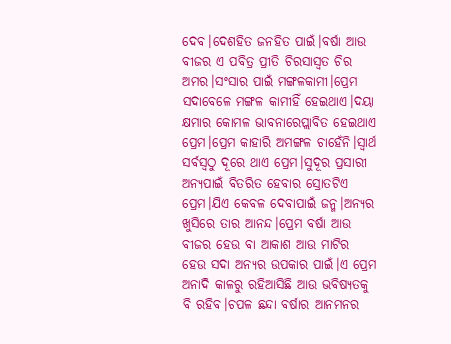ଦେବ।ଦେଶହିତ ଜନହିତ ପାଇଁ।ବର୍ଷା ଆଉ ବୀଜର ଏ ପବିତ୍ର ପ୍ରୀତି ଚିରସାସ୍ବତ ଚିର ଅମର।ସଂସାର ପାଇଁ ମଙ୍ଗଳକାମୀ।ପ୍ରେମ ସଦାବେଳେ ମଙ୍ଗଳ କାମୀହିଁ ହେଇଥାଏ।ଦୟା କ୍ଷମାର କୋମଳ ଭାବନାରେପ୍ଲାବିତ ହେଇଥାଏ ପ୍ରେମ।ପ୍ରେମ କାହାରି ଅମଙ୍ଗଳ ଚାହେଁନି।ସ୍ବାର୍ଥ ସର୍ବସ୍ବଠୁ ଦୂରେ ଥାଏ ପ୍ରେମ।ସୁଦୂର ପ୍ରସାରୀ ଅନ୍ୟପାଇଁ ବିତରିତ ହେବାର ସ୍ରୋତଟିଏ ପ୍ରେମ।ଯିଏ କେବଳ ଦେବାପାଇଁ ଜନ୍ମ।ଅନ୍ୟର ଖୁସିରେ ତାର ଆନନ୍ଦ।ପ୍ରେମ ବର୍ଷା ଆଉ ବୀଜର ହେଉ ବା ଆକାଶ ଆଉ ମାଟିର ହେଉ ସଦା ଅନ୍ୟର ଉପକାର ପାଇଁ।ଏ ପ୍ରେମ ଅନାଦି କାଳରୁ ରହିଆସିଛି ଆଉ ଭବିଷ୍ୟତକୁ ବି ରହିବ।ଚପଳ ଛନ୍ଦା ବର୍ଷାର ଆନମନର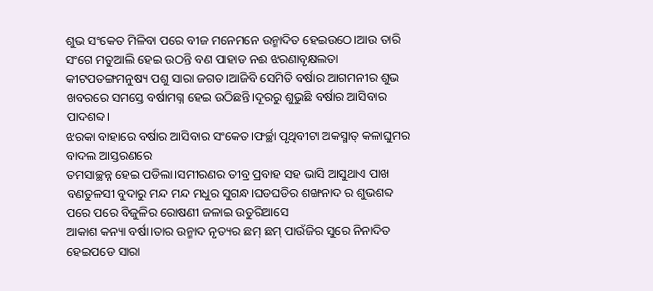ଶୁଭ ସଂକେତ ମିଳିବା ପରେ ବୀଜ ମନେମନେ ଉନ୍ମାଦିତ ହେଇଉଠେ।ଆଉ ତାରି ସଂଗେ ମତୁଆଲି ହେଇ ଉଠନ୍ତି ବଣ ପାହାଡ ନଈ ଝରଣାବୃକ୍ଷଲତା କୀଟପତଙ୍ଗମନୁଷ୍ୟ ପଶୁ ସାରା ଜଗତ।ଆଜିବି ସେମିତି ବର୍ଷାର ଆଗମନୀର ଶୁଭ ଖବରରେ ସମସ୍ତେ ବର୍ଷାମଗ୍ନ ହେଇ ଉଠିଛନ୍ତି।ଦୂରରୁ ଶୁଭୁଛି ବର୍ଷାର ଆସିବାର ପାଦଶବ୍ଦ।
ଝରକା ବାହାରେ ବର୍ଷାର ଆସିବାର ସଂକେତ।ଫର୍ଚ୍ଛା ପୃଥିବୀଟା ଅକସ୍ମାତ୍ କଳାଘୁମର ବାଦଲ ଆସ୍ତରଣରେ
ତମସାଚ୍ଛନ୍ନ ହେଇ ପଡିଲା।ସମୀରଣର ତୀବ୍ର ପ୍ରବାହ ସହ ଭାସି ଆସୁଥାଏ ପାଖ ବଣତୁଳସୀ ବୁଦାରୁ ମନ୍ଦ ମନ୍ଦ ମଧୁର ସୁଗନ୍ଧ।ଘଡଘଡିର ଶଙ୍ଖନାଦ ର ଶୁଭଶବ୍ଦ
ପରେ ପରେ ବିଜୁଳିର ରୋଷଣୀ ଜଳାଇ ଉତୁରିଆସେ
ଆକାଶ କନ୍ୟା ବର୍ଷା।ତାର ଉନ୍ମାଦ ନୃତ୍ୟର ଛମ୍ ଛମ୍ ପାଉଁଜିର ସୁରେ ନିନାଦିତ ହେଇପଡେ ସାରା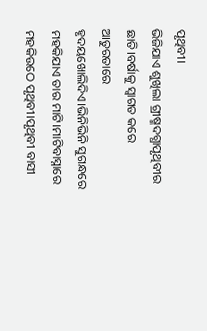ପୃଥିବୀ।
ଭିଜିଯାଏ ଶୁଖିଲା ଗ୍ରୀଷ୍ମଦଗ୍ଧାପୃଥିବୀର ଛାତି।ବର୍ଷାକୁ ସ୍ବାଗତ କରେ ଆତୁରତାରେ ହୃଦୟଖୋଲିଦିଏ।ଭିନିଭିନି ସୁଗନ୍ଧରେ ମହକିଯାଏ ତାର ମାଟି।ମାଟିବାସ୍ନାରେ ମହକିଉଠେ ପୃଥିବୀ।ପୃଥିବୀ ବାସୀ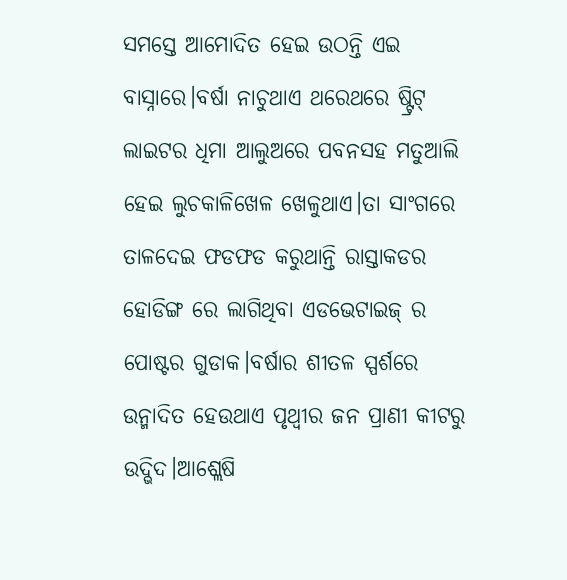ସମସ୍ତେ ଆମୋଦିତ ହେଇ ଉଠନ୍ତି ଏଇ ବାସ୍ନାରେ।ବର୍ଷା ନାଚୁଥାଏ ଥରେଥରେ ଷ୍ଟ୍ରିଟ୍ ଲାଇଟର ଧିମା ଆଲୁଅରେ ପବନସହ ମତୁଆଲି ହେଇ ଲୁଚକାଳିଖେଳ ଖେଳୁଥାଏ।ତା ସାଂଗରେ ତାଳଦେଇ ଫଡଫଡ କରୁଥାନ୍ତି ରାସ୍ତାକଡର ହୋଡିଙ୍ଗ ରେ ଲାଗିଥିବା ଏଡଭେଟାଇଜ୍ ର ପୋଷ୍ଟର ଗୁଡାକ।ବର୍ଷାର ଶୀତଳ ସ୍ପର୍ଶରେ ଉନ୍ମାଦିତ ହେଉଥାଏ ପୃଥ୍ବୀର ଜନ ପ୍ରାଣୀ କୀଟରୁ ଉଦ୍ଭିଦ।ଆଶ୍ଲେଷି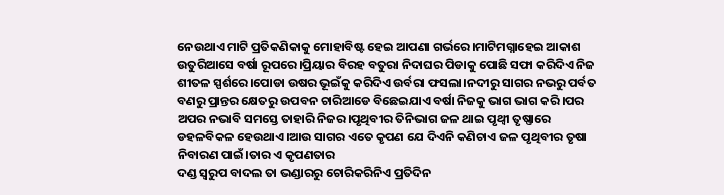ନେଉଥାଏ ମାଟି ପ୍ରତିକଣିକାକୁ ମୋହାବିଷ୍ଟ ହେଇ ଆପଣା ଗର୍ଭରେ।ମାଟିମଗ୍ନାହେଇ ଆକାଶ ଉତୁରିଆସେ ବର୍ଷା ରୂପରେ।ପ୍ରିୟାର ବିରହ ବତୁରା ନିଦାଘର ପିଡାକୁ ପୋଛି ସଫା କରିଦିଏ ନିଜ ଶୀତଳ ସ୍ପର୍ଶରେ।ପୋଡା ଉଷର ଭୂଇଁକୁ କରିଦିଏ ଉର୍ବରା ଫସଲା।ନଦୀରୁ ସାଗର ନଭରୁ ପର୍ବତ ବଣରୁ ପ୍ରାନ୍ତର କ୍ଷେତରୁ ଉପବନ ଚାରିଆଡେ ବିଛେଇଯାଏ ବର୍ଷା ନିଜକୁ ଭାଗ ଭାଗ କରି।ପର ଅପର ନଭାବି ସମସ୍ତେ ତାହାରି ନିଜର।ପୃଥିବୀର ତିନିଭାଗ ଜଳ ଥାଇ ପୃଥ୍ବୀ ତୃଷ୍ଣାରେ ଡହଳବିକଳ ହେଉଥାଏ।ଆଉ ସାଗର ଏତେ କୃପଣ ଯେ ଦିଏନି କଣିଚାଏ ଜଳ ପୃଥିବୀର ତୃଷା ନିବାରଣ ପାଇଁ।ତାର ଏ କୃପଣତାର
ଦଣ୍ଡ ସ୍ବରୁପ ବାଦଲ ତା ଭଣ୍ଡାରରୁ ଚୋରିକରିନିଏ ପ୍ରତିଦିନ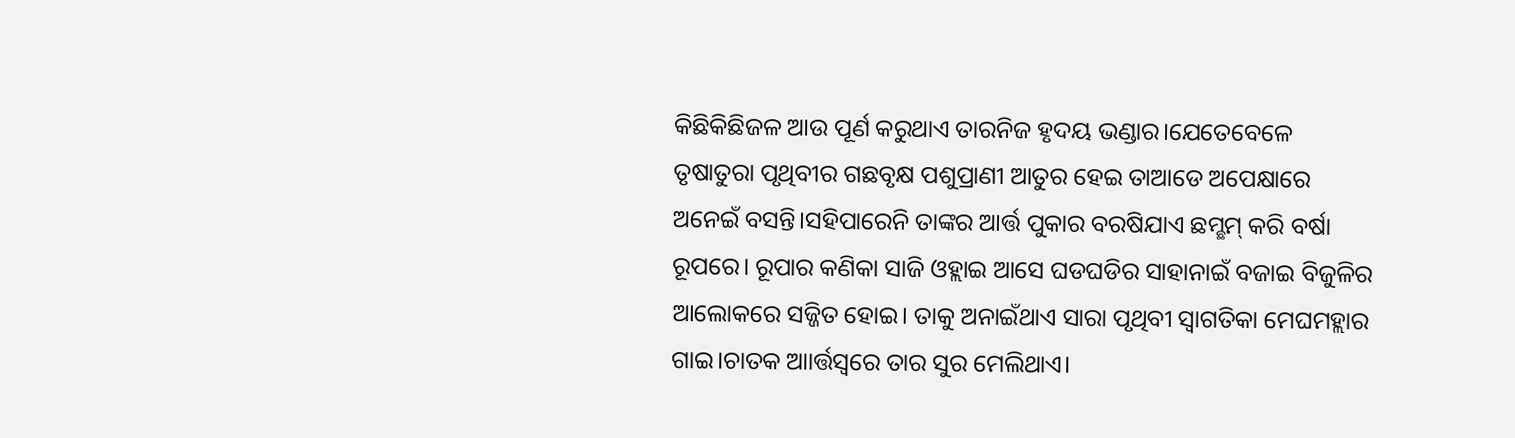କିଛିକିଛିଜଳ ଆଉ ପୂର୍ଣ କରୁଥାଏ ତାରନିଜ ହୃଦୟ ଭଣ୍ଡାର।ଯେତେବେଳେ ତୃଷାତୁରା ପୃଥିବୀର ଗଛବୃକ୍ଷ ପଶୁପ୍ରାଣୀ ଆତୁର ହେଇ ତାଆଡେ ଅପେକ୍ଷାରେ ଅନେଇଁ ବସନ୍ତି।ସହିପାରେନି ତାଙ୍କର ଆର୍ତ୍ତ ପୁକାର ବରଷିଯାଏ ଛମ୍ଛମ୍ କରି ବର୍ଷା ରୂପରେ। ରୂପାର କଣିକା ସାଜି ଓହ୍ଲାଇ ଆସେ ଘଡଘଡିର ସାହାନାଇଁ ବଜାଇ ବିଜୁଳିର ଆଲୋକରେ ସଜ୍ଜିତ ହୋଇ। ତାକୁ ଅନାଇଁଥାଏ ସାରା ପୃଥିବୀ ସ୍ବାଗତିକା ମେଘମହ୍ଲାର ଗାଇ।ଚାତକ ଆାର୍ତ୍ତସ୍ବରେ ତାର ସୁର ମେଲିଥାଏ।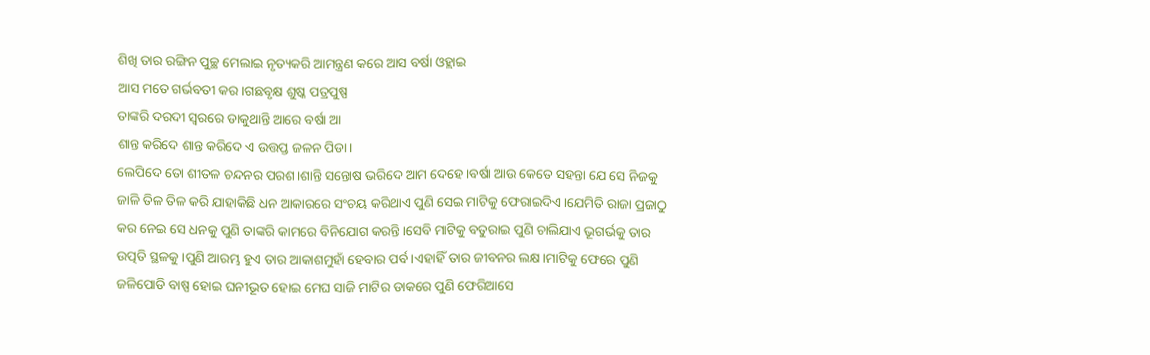ଶିଖି ତାର ରଙ୍ଗିନ ପୁଚ୍ଛ ମେଲାଇ ନୃତ୍ୟକରି ଆମନ୍ତ୍ରଣ କରେ ଆସ ବର୍ଷା ଓହ୍ଲାଇ
ଆସ ମତେ ଗର୍ଭବତୀ କର।ଗଛବୃକ୍ଷ ଶୁଷ୍କ ପତ୍ରପୁଷ୍ପ
ତାଙ୍କରି ଦରଦୀ ସ୍ବରରେ ଡାକୁଥାନ୍ତି ଆରେ ବର୍ଷା ଆ
ଶାନ୍ତ କରିଦେ ଶାନ୍ତ କରିଦେ ଏ ଉତ୍ତପ୍ତ ଜଳନ ପିଡା।
ଲେପିଦେ ତୋ ଶୀତଳ ଚନ୍ଦନର ପରଶ।ଶାନ୍ତି ସନ୍ତୋଷ ଭରିଦେ ଆମ ଦେହେ।ବର୍ଷା ଆଉ କେତେ ସହନ୍ତା ଯେ ସେ ନିଜକୁ ଜାଳି ତିଳ ତିଳ କରି ଯାହାକିଛି ଧନ ଆକାରରେ ସଂଚୟ କରିଥାଏ ପୁଣି ସେଇ ମାଟିକୁ ଫେରାଇଦିଏ।ଯେମିତି ରାଜା ପ୍ରଜାଠୁ କର ନେଇ ସେ ଧନକୁ ପୁଣି ତାଙ୍କରି କାମରେ ବିନିଯୋଗ କରନ୍ତି।ସେବି ମାଟିକୁ ବତୁରାଇ ପୁଣି ଚାଲିଯାଏ ଭୂଗର୍ଭକୁ ତାର ଉତ୍ପତି ସ୍ଥଳକୁ।ପୁଣି ଆରମ୍ଭ ହୁଏ ତାର ଆକାଶମୁହାଁ ହେବାର ପର୍ବ।ଏହାହିଁ ତାର ଜୀବନର ଲକ୍ଷ।ମାଟିକୁ ଫେରେ ପୁଣି ଜଳିପୋଡି ବାଷ୍ପ ହୋଇ ଘନୀଭୂତ ହୋଇ ମେଘ ସାଜି ମାଟିର ଡାକରେ ପୁଣି ଫେରିଆସେ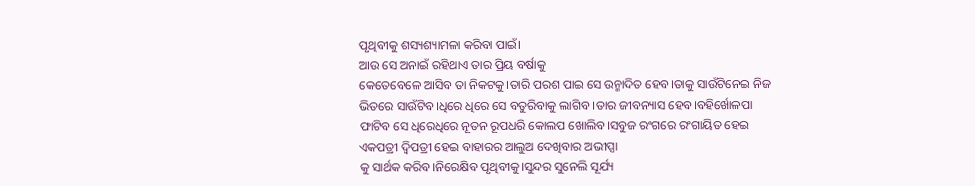ପୃଥିବୀକୁ ଶସ୍ୟଶ୍ୟାମଳା କରିବା ପାଇଁ।
ଆଉ ସେ ଅନାଇଁ ରହିଥାଏ ତାର ପ୍ରିୟ ବର୍ଷାକୁ
କେତେବେଳେ ଆସିବ ତା ନିକଟକୁ।ତାରି ପରଶ ପାଇ ସେ ଉନ୍ମାଦିତ ହେବ।ତାକୁ ସାଉଁଟିନେଇ ନିଜ ଭିତରେ ସାଉଁଟିବ।ଧିରେ ଧିରେ ସେ ବତୁରିବାକୁ ଲାଗିବ ।ତାର ଜୀବନ୍ୟାସ ହେବ।ବହିର୍ଖୋଳପା ଫାଟିବ ସେ ଧିରେଧିରେ ନୂତନ ରୂପଧରି କୋଲପ ଖୋଲିବ।ସବୁଜ ରଂଗରେ ରଂଗାୟିତ ହେଇ ଏକପତ୍ରୀ ଦ୍ବିପତ୍ରୀ ହେଇ ବାହାରର ଆଲୁଅ ଦେଖିବାର ଅଭୀପ୍ସା
କୁ ସାର୍ଥକ କରିବ।ନିରେକ୍ଷିବ ପୃଥିବୀକୁ।ସୁନ୍ଦର ସୁନେଲି ସୂର୍ଯ୍ୟ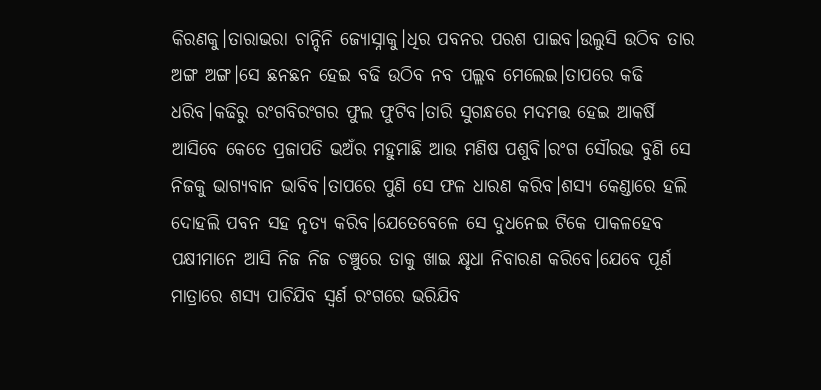କିରଣକୁ।ତାରାଭରା ଚାନ୍ଦିନି ଜ୍ୟୋସ୍ନାକୁ।ଧିର ପବନର ପରଶ ପାଇବ।ଉଲୁସି ଉଠିବ ତାର ଅଙ୍ଗ ଅଙ୍ଗ।ସେ ଛନଛନ ହେଇ ବଢି ଉଠିବ ନବ ପଲ୍ଲବ ମେଲେଇ।ତାପରେ କଢି ଧରିବ।କଢିରୁ ରଂଗବିରଂଗର ଫୁଲ ଫୁଟିବ।ତାରି ସୁଗନ୍ଧରେ ମଦମତ୍ତ ହେଇ ଆକର୍ଷି ଆସିବେ କେତେ ପ୍ରଜାପତି ଭଅଁର ମହୁମାଛି ଆଉ ମଣିଷ ପଶୁବି।ରଂଗ ସୌରଭ ବୁଣି ସେ ନିଜକୁ ଭାଗ୍ୟବାନ ଭାବିବ।ତାପରେ ପୁଣି ସେ ଫଳ ଧାରଣ କରିବ।ଶସ୍ୟ କେଣ୍ଡାରେ ହଲି ଦୋହଲି ପବନ ସହ ନୃତ୍ୟ କରିବ।ଯେତେବେଳେ ସେ ଦୁଧନେଇ ଟିକେ ପାକଳହେବ ପକ୍ଷୀମାନେ ଆସି ନିଜ ନିଜ ଚଞ୍ଚୁରେ ତାକୁ ଖାଇ କ୍ଷୃଧା ନିବାରଣ କରିବେ।ଯେବେ ପୂର୍ଣ ମାତ୍ରାରେ ଶସ୍ୟ ପାଚିଯିବ ସ୍ବର୍ଣ ରଂଗରେ ଭରିଯିବ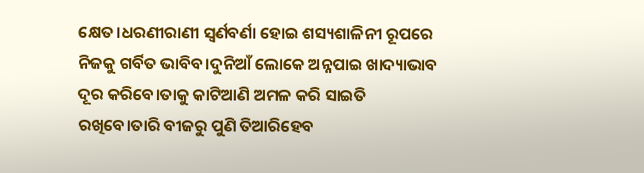କ୍ଷେତ।ଧରଣୀରାଣୀ ସ୍ବର୍ଣବର୍ଣା ହୋଇ ଶସ୍ୟଶାଳିନୀ ରୂପରେ ନିଜକୁ ଗର୍ବିତ ଭାବିବ।ଦୁନିଆଁ ଲୋକେ ଅନ୍ନପାଇ ଖାଦ୍ୟାଭାବ ଦୂର କରିବେ।ତାକୁ କାଟିଆଣି ଅମଳ କରି ସାଇତି ରଖିବେ।ତାରି ବୀଜରୁ ପୁଣି ତିଆରିହେବ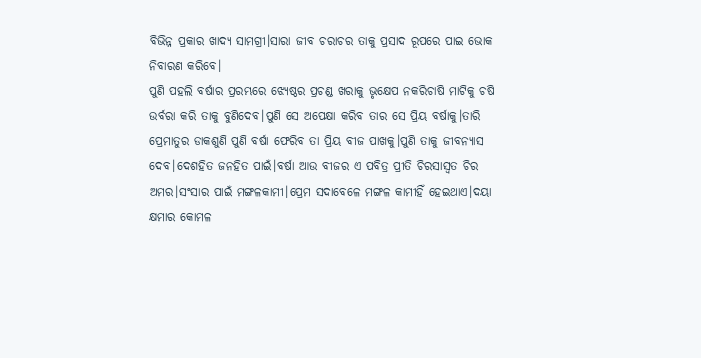ବିଭିନ୍ନ ପ୍ରକାର ଖାଦ୍ୟ ସାମଗ୍ରୀ।ସାରା ଜୀବ ଚରାଚର ତାକୁ ପ୍ରସାଦ ରୂପରେ ପାଇ ଭୋକ ନିବାରଣ କରିବେ।
ପୁଣି ପହଲି ବର୍ଷାର ପ୍ରରମ୍ଭରେ ଝ୍ୟେଷ୍ଠର ପ୍ରଚଣ୍ଡ ଖରାକୁ ଭୃକ୍ଷେପ ନକରିଚାଷି ମାଟିକୁ ଚଷି ଉର୍ବରା କରି ତାକୁ ବୁଣିଦେବ।ପୁଣି ସେ ଅପେକ୍ଷା କରିବ ତାର ସେ ପ୍ରିୟ ବର୍ଷାକୁ।ତାରି ପ୍ରେମାତୁର ଡାକଶୁଣି ପୁଣି ବର୍ଷା ଫେରିବ ତା ପ୍ରିୟ ବୀଜ ପାଖକୁ।ପୁଣି ତାକୁ ଜୀବନ୍ୟାସ ଦେବ।ଦେଶହିତ ଜନହିତ ପାଇଁ।ବର୍ଷା ଆଉ ବୀଜର ଏ ପବିତ୍ର ପ୍ରୀତି ଚିରସାସ୍ବତ ଚିର ଅମର।ସଂସାର ପାଇଁ ମଙ୍ଗଳକାମୀ।ପ୍ରେମ ସଦାବେଳେ ମଙ୍ଗଳ କାମୀହିଁ ହେଇଥାଏ।ଦୟା କ୍ଷମାର କୋମଳ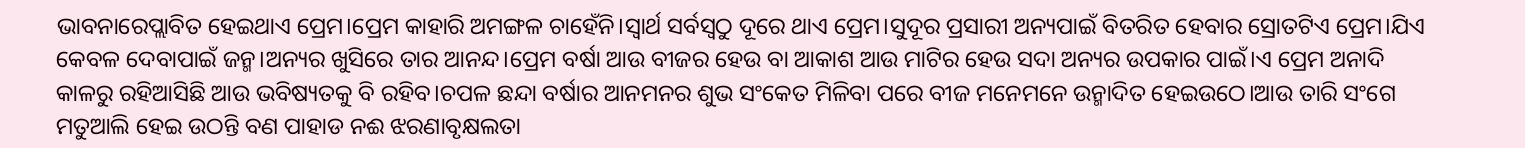ଭାବନାରେପ୍ଲାବିତ ହେଇଥାଏ ପ୍ରେମ।ପ୍ରେମ କାହାରି ଅମଙ୍ଗଳ ଚାହେଁନି।ସ୍ବାର୍ଥ ସର୍ବସ୍ବଠୁ ଦୂରେ ଥାଏ ପ୍ରେମ।ସୁଦୂର ପ୍ରସାରୀ ଅନ୍ୟପାଇଁ ବିତରିତ ହେବାର ସ୍ରୋତଟିଏ ପ୍ରେମ।ଯିଏ କେବଳ ଦେବାପାଇଁ ଜନ୍ମ।ଅନ୍ୟର ଖୁସିରେ ତାର ଆନନ୍ଦ।ପ୍ରେମ ବର୍ଷା ଆଉ ବୀଜର ହେଉ ବା ଆକାଶ ଆଉ ମାଟିର ହେଉ ସଦା ଅନ୍ୟର ଉପକାର ପାଇଁ।ଏ ପ୍ରେମ ଅନାଦି କାଳରୁ ରହିଆସିଛି ଆଉ ଭବିଷ୍ୟତକୁ ବି ରହିବ।ଚପଳ ଛନ୍ଦା ବର୍ଷାର ଆନମନର ଶୁଭ ସଂକେତ ମିଳିବା ପରେ ବୀଜ ମନେମନେ ଉନ୍ମାଦିତ ହେଇଉଠେ।ଆଉ ତାରି ସଂଗେ ମତୁଆଲି ହେଇ ଉଠନ୍ତି ବଣ ପାହାଡ ନଈ ଝରଣାବୃକ୍ଷଲତା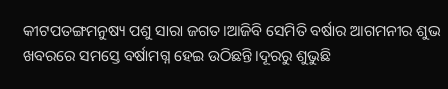କୀଟପତଙ୍ଗମନୁଷ୍ୟ ପଶୁ ସାରା ଜଗତ।ଆଜିବି ସେମିତି ବର୍ଷାର ଆଗମନୀର ଶୁଭ ଖବରରେ ସମସ୍ତେ ବର୍ଷାମଗ୍ନ ହେଇ ଉଠିଛନ୍ତି।ଦୂରରୁ ଶୁଭୁଛି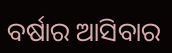ବର୍ଷାର ଆସିବାର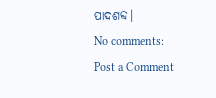ପାଦଶବ୍ଦ।
No comments:
Post a Comment